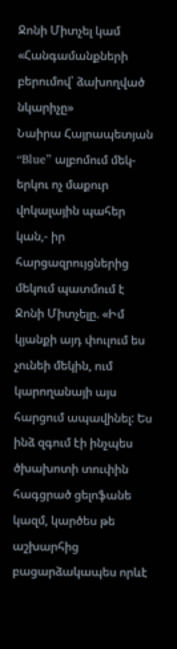Ջոնի Միտչել կամ «Հանգամանքների բերումով՝ ձախողված նկարիչը»
Նաիրա Հայրապետյան
“Blue” ալբոմում մեկ-երկու ոչ մաքուր վոկալային պահեր կան,- իր հարցազրույցներից մեկում պատմում է Ջոնի Միտչելը. «Իմ կյանքի այդ փուլում ես չունեի մեկին, ում կարողանայի այս հարցում ապավինել: Ես ինձ զգում էի ինչպես ծխախոտի տուփին հագցրած ցելոֆանե կազմ, կարծես թե աշխարհից բացարձակապես որևէ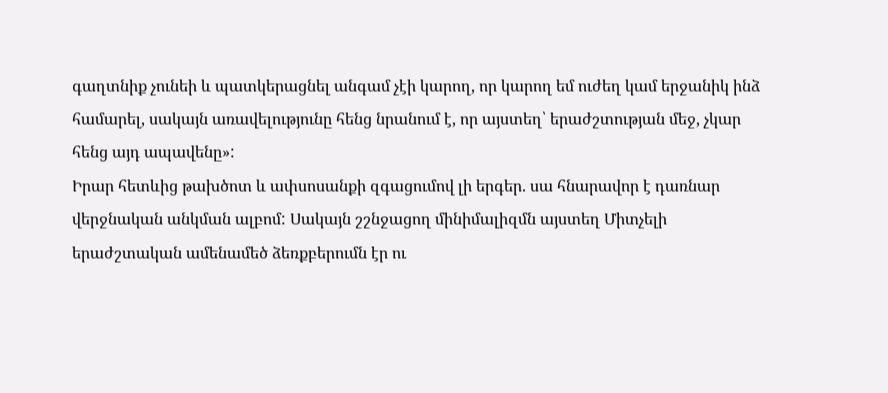գաղտնիք չունեի և պատկերացնել անգամ չէի կարող, որ կարող եմ ուժեղ կամ երջանիկ ինձ համարել, սակայն առավելությունը հենց նրանում է, որ այստեղ՝ երաժշտության մեջ, չկար հենց այդ ապավենը»:
Իրար հետևից թախծոտ և ափսոսանքի զգացումով լի երգեր. սա հնարավոր է դառնար վերջնական անկման ալբոմ: Սակայն շշնջացող մինիմալիզմն այստեղ Միտչելի երաժշտական ամենամեծ ձեռքբերումն էր ու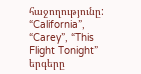հաջողությունը: “California”, “Carey”, “This Flight Tonight” երգերը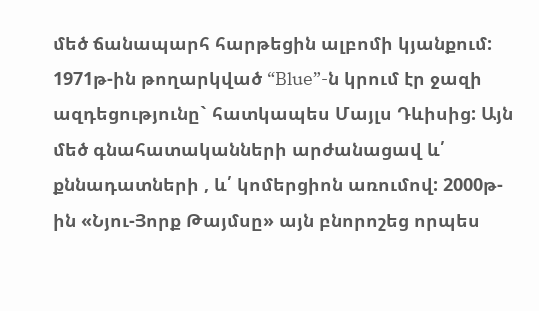մեծ ճանապարհ հարթեցին ալբոմի կյանքում: 1971թ-ին թողարկված “Blue”-ն կրում էր ջազի ազդեցությունը` հատկապես Մայլս Դևիսից: Այն մեծ գնահատականների արժանացավ և՛ քննադատների , և՛ կոմերցիոն առումով: 2000թ-ին «Նյու-Յորք Թայմսը» այն բնորոշեց որպես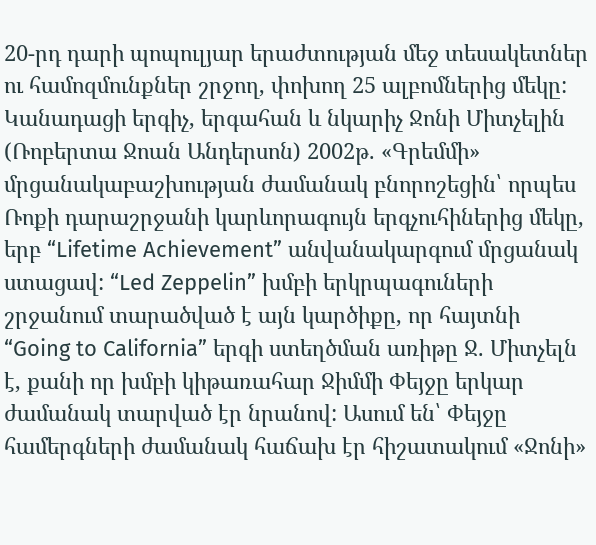20-րդ դարի պոպուլյար երաժտության մեջ տեսակետներ ու համոզմունքներ շրջող, փոխող 25 ալբոմներից մեկը:
Կանադացի երգիչ, երգահան և նկարիչ Ջոնի Միտչելին (Ռոբերտա Ջոան Անդերսոն) 2002թ. «Գրեմմի» մրցանակաբաշխության ժամանակ բնորոշեցին՝ որպես Ռոքի դարաշրջանի կարևորագույն երգչուհիներից մեկը, երբ “Lifetime Achievement” անվանակարգում մրցանակ ստացավ: “Led Zeppelin” խմբի երկրպագուների շրջանում տարածված է այն կարծիքը, որ հայտնի “Going to California” երգի ստեղծման առիթը Ջ. Միտչելն է, քանի որ խմբի կիթառահար Ջիմմի Փեյջը երկար ժամանակ տարված էր նրանով: Ասում են՝ Փեյջը համերգների ժամանակ հաճախ էր հիշատակում «Ջոնի»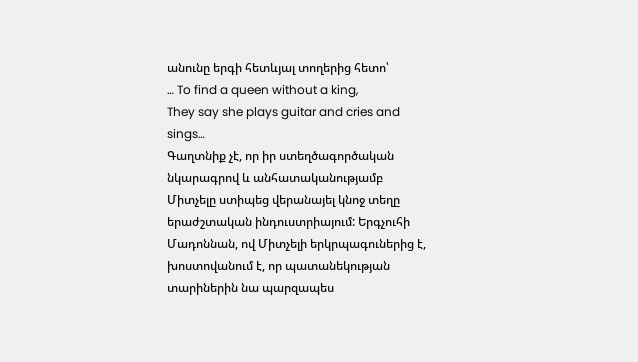անունը երգի հետևյալ տողերից հետո՝
… To find a queen without a king,
They say she plays guitar and cries and sings…
Գաղտնիք չէ, որ իր ստեղծագործական նկարագրով և անհատականությամբ Միտչելը ստիպեց վերանայել կնոջ տեղը երաժշտական ինդուստրիայում: Երգչուհի Մադոննան, ով Միտչելի երկրպագուներից է, խոստովանում է, որ պատանեկության տարիներին նա պարզապես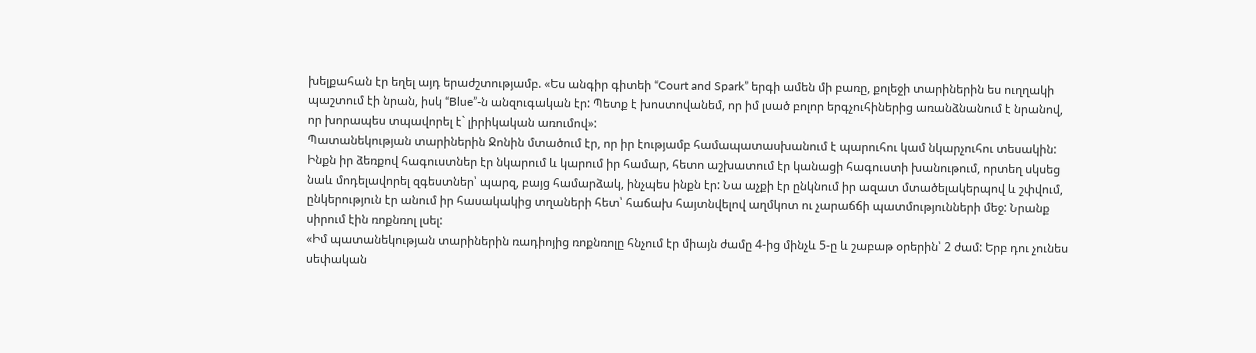խելքահան էր եղել այդ երաժշտությամբ. «Ես անգիր գիտեի “Court and Spark” երգի ամեն մի բառը, քոլեջի տարիներին ես ուղղակի պաշտում էի նրան, իսկ “Blue”-ն անզուգական էր: Պետք է խոստովանեմ, որ իմ լսած բոլոր երգչուհիներից առանձնանում է նրանով, որ խորապես տպավորել է` լիրիկական առումով»:
Պատանեկության տարիներին Ջոնին մտածում էր, որ իր էությամբ համապատասխանում է պարուհու կամ նկարչուհու տեսակին: Ինքն իր ձեռքով հագուստներ էր նկարում և կարում իր համար, հետո աշխատում էր կանացի հագուստի խանութում, որտեղ սկսեց նաև մոդելավորել զգեստներ՝ պարզ, բայց համարձակ, ինչպես ինքն էր: Նա աչքի էր ընկնում իր ազատ մտածելակերպով և շփվում, ընկերություն էր անում իր հասակակից տղաների հետ՝ հաճախ հայտնվելով աղմկոտ ու չարաճճի պատմությունների մեջ: Նրանք սիրում էին ռոքնռոլ լսել:
«Իմ պատանեկության տարիներին ռադիոյից ռոքնռոլը հնչում էր միայն ժամը 4-ից մինչև 5-ը և շաբաթ օրերին՝ 2 ժամ: Երբ դու չունես սեփական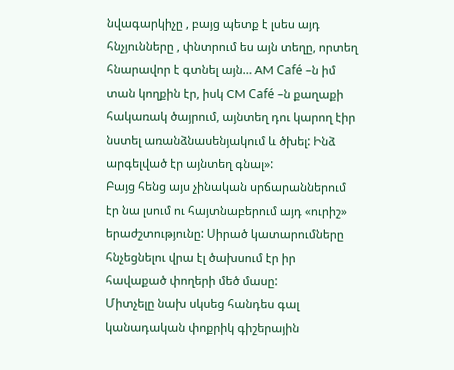նվագարկիչը , բայց պետք է լսես այդ հնչյունները , փնտրում ես այն տեղը, որտեղ հնարավոր է գտնել այն… AM Café –ն իմ տան կողքին էր, իսկ CM Café –ն քաղաքի հակառակ ծայրում, այնտեղ դու կարող էիր նստել առանձնասենյակում և ծխել: Ինձ արգելված էր այնտեղ գնալ»:
Բայց հենց այս չինական սրճարաններում էր նա լսում ու հայտնաբերում այդ «ուրիշ» երաժշտությունը: Սիրած կատարումները հնչեցնելու վրա էլ ծախսում էր իր հավաքած փողերի մեծ մասը:
Միտչելը նախ սկսեց հանդես գալ կանադական փոքրիկ գիշերային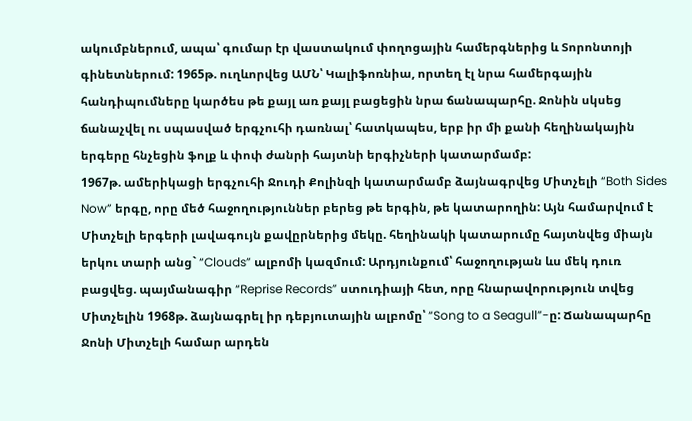ակումբներում, ապա՝ գումար էր վաստակում փողոցային համերգներից և Տորոնտոյի գինետներում: 1965թ. ուղևորվեց ԱՄՆ՝ Կալիֆոռնիա, որտեղ էլ նրա համերգային հանդիպումները կարծես թե քայլ առ քայլ բացեցին նրա ճանապարհը. Ջոնին սկսեց ճանաչվել ու սպասված երգչուհի դառնալ՝ հատկապես, երբ իր մի քանի հեղինակային երգերը հնչեցին ֆոլք և փոփ ժանրի հայտնի երգիչների կատարմամբ:
1967թ. ամերիկացի երգչուհի Ջուդի Քոլինզի կատարմամբ ձայնագրվեց Միտչելի “Both Sides Now” երգը, որը մեծ հաջողություններ բերեց թե երգին, թե կատարողին: Այն համարվում է Միտչելի երգերի լավագույն քավըրներից մեկը. հեղինակի կատարումը հայտնվեց միայն երկու տարի անց` “Clouds” ալբոմի կազմում: Արդյունքում՝ հաջողության ևս մեկ դուռ բացվեց. պայմանագիր “Reprise Records” ստուդիայի հետ, որը հնարավորություն տվեց Միտչելին 1968թ. ձայնագրել իր դեբյուտային ալբոմը՝ “Song to a Seagull”-ը: Ճանապարհը Ջոնի Միտչելի համար արդեն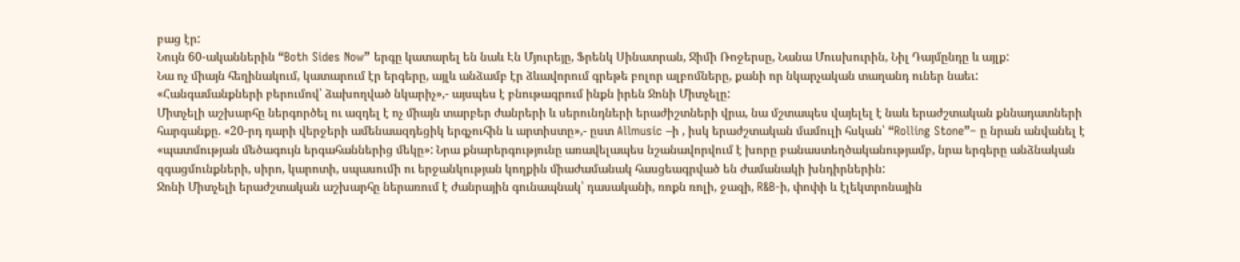բաց էր:
Նույն 60-ականներին “Both Sides Now” երգը կատարել են նաև Էն Մյուրեյը, Ֆրենկ Սինատրան, Ջիմի Ռոջերսը, Նանա Մուսխուրին, Նիլ Դայմընդը և այլք:
Նա ոչ միայն հեղինակում, կատարում էր երգերը, այլև անձամբ էր ձևավորում գրեթե բոլոր ալբոմները, քանի որ նկարչական տաղանդ ուներ նաեւ:
«Հանգամանքների բերումով՝ ձախողված նկարիչ»,- այսպես է բնութագրում ինքն իրեն Ջոնի Միտչելը:
Միտչելի աշխարհը ներգործել ու ազդել է ոչ միայն տարբեր ժանրերի և սերունդների երաժիշտների վրա, նա մշտապես վայելել է նաև երաժշտական քննադատների հարգանքը. «20-րդ դարի վերջերի ամենաազդեցիկ երգչուհին և արտիստը»,- ըստ Allmusic –ի , իսկ երաժշտական մամուլի հսկան՝ “Rolling Stone”– ը նրան անվանել է «պատմության մեծագույն երգահաններից մեկը»: Նրա քնարերգությունը առավելապես նշանավորվում է խորը բանաստեղծականությամբ, նրա երգերը անձնական զգացմունքների, սիրո, կարոտի, սպասումի ու երջանկության կողքին միաժամանակ հասցեագրված են ժամանակի խնդիրներին:
Ջոնի Միտչելի երաժշտական աշխարհը ներառում է ժանրային գունապնակ՝ դասականի, ռոքն ռոլի, ջազի, R&B-ի, փոփի և էլեկտրոնային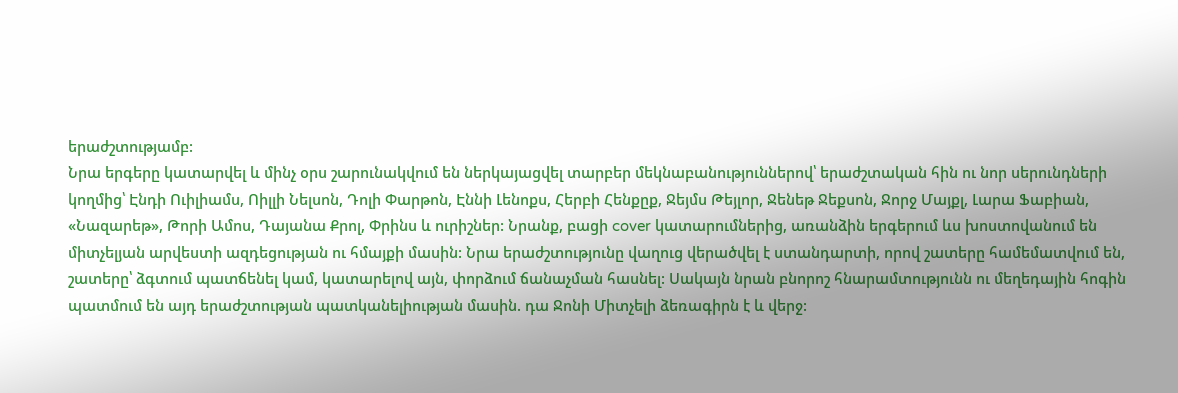երաժշտությամբ:
Նրա երգերը կատարվել և մինչ օրս շարունակվում են ներկայացվել տարբեր մեկնաբանություններով՝ երաժշտական հին ու նոր սերունդների կողմից՝ Էնդի Ուիլիամս, Ոիլլի Նելսոն, Դոլի Փարթոն, Էննի Լենոքս, Հերբի Հենքըք, Ջեյմս Թեյլոր, Ջենեթ Ջեքսոն, Ջորջ Մայքլ, Լարա Ֆաբիան, «Նազարեթ», Թորի Ամոս, Դայանա Քրոլ, Փրինս և ուրիշներ: Նրանք, բացի cover կատարումներից, առանձին երգերում ևս խոստովանում են միտչելյան արվեստի ազդեցության ու հմայքի մասին: Նրա երաժշտությունը վաղուց վերածվել է ստանդարտի, որով շատերը համեմատվում են, շատերը՝ ձգտում պատճենել կամ, կատարելով այն, փորձում ճանաչման հասնել: Սակայն նրան բնորոշ հնարամտությունն ու մեղեդային հոգին պատմում են այդ երաժշտության պատկանելիության մասին. դա Ջոնի Միտչելի ձեռագիրն է և վերջ: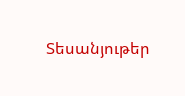Տեսանյութեր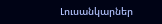Լուսանկարներ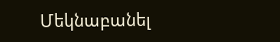Մեկնաբանել